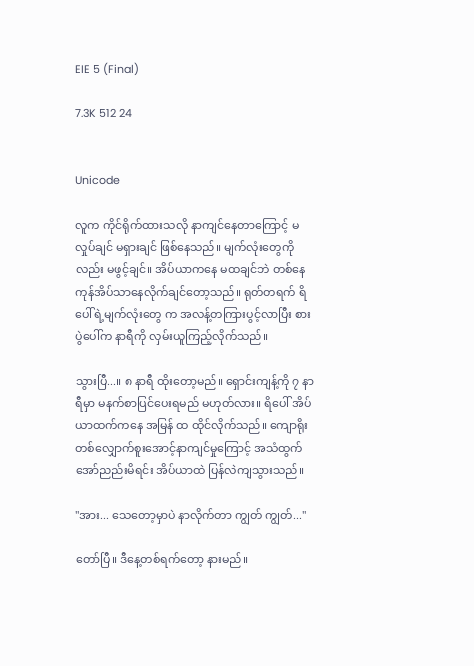EIE 5 (Final)

7.3K 512 24


Unicode

လူက ကိုင်ရိုက်ထားသလို နာကျင်နေတာကြောင့် မလှုပ်ချင် မရှားချင် ဖြစ်နေသည်။ မျက်လုံးတွေကိုလည်း မဖွင့်ချင်။ အိပ်ယာကနေ မထချင်ဘဲ တစ်နေကုန်အိပ်သာနေလိုက်ချင်တော့သည်။ ရုတ်တရက် ရိပေါ်ရဲ့မျက်လုံးတွေ က အလန့်တကြားပွင့်လာပြီး စားပွဲပေါ်က နာရီကို လှမ်းယူကြည့်လိုက်သည်။

သွားပြီ...။ ၈ နာရီ ထိုးတော့မည်။ ရှောင်းကျန့်ကို ၇ နာရီမှာ မနက်စာပြင်ပေးရမည် မဟုတ်လား။ ရိပေါ် အိပ်ယာထက်ကနေ အမြန် ထ ထိုင်လိုက်သည်။ ကျောရိုးတစ်လျှောက်စူးအောင့်နာကျင်မှုကြောင့် အသံထွက် အော်ညည်းမိရင်း အိပ်ယာထဲ ပြန်လဲကျသွားသည်။

"အား... သေတော့မှာပဲ နာလိုက်တာ ကျွတ် ကျွတ်..."

တော်ပြီ။ ဒီနေ့တစ်ရက်တော့ နားမည်။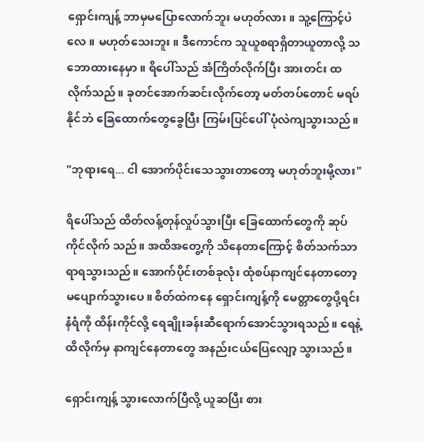ရှောင်းကျန့် ဘာမှမပြောလောက်ဘူး မဟုတ်လား။ သူ့ကြောင့်ပဲလေ။ မဟုတ်သေးဘူး။ ဒီကောင်က သူယူစရာရှိတာယူတာလို့ သဘောထားနေမှာ။ ရိပေါ်သည် အံကြိတ်လိုက်ပြီး အားတင်း ထ လိုက်သည်။ ခုတင်အောက်ဆင်းလိုက်တော့ မတ်တပ်တောင် မရပ်နိုင်ဘဲ ခြေထောက်တွေခွေပြီး ကြမ်းပြင်ပေါ် ပုံလဲကျသွားသည်။

"ဘုရားရေ... ငါ အောက်ပိုင်းသေသွားတာတော့ မဟုတ်ဘူးမို့လား"

ရိပေါ်သည် ထိတ်လန့်တုန်လှုပ်သွားပြီး ခြေထောက်တွေကို ဆုပ်ကိုင်လိုက် သည်။ အထိအတွေ့ကို သိနေတာကြောင့် စိတ်သက်သာရာရသွားသည်။ အောက်ပိုင်းတစ်ခုလုံး ထုံစပ်နာကျင်နေတာတော့ မပျောက်သွားပေ။ စိတ်ထဲကနေ ရှောင်းကျန့်ကို မေတ္တာတွေပို့ရင်း နံရံကို ထိန်းကိုင်လို့ ရေချိုးခန်းဆီရောက်အောင်သွားရသည်။ ရေနဲ့ထိလိုက်မှ နာကျင်နေတာတွေ အနည်းငယ်ပြေလျော့ သွားသည်။

ရှောင်းကျန့် သွားလောက်ပြီလို့ ယူဆပြီး စား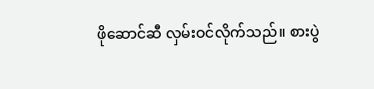ဖိုဆောင်ဆီ လှမ်းဝင်လိုက်သည်။ စားပွဲ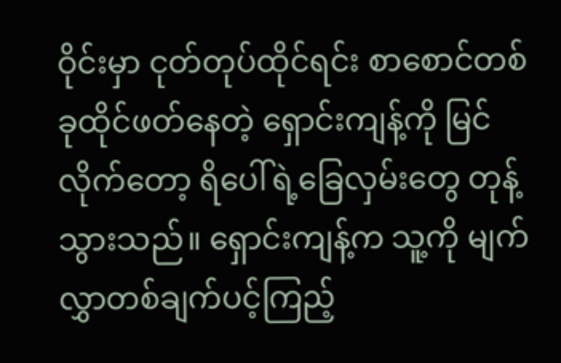ဝိုင်းမှာ ငုတ်တုပ်ထိုင်ရင်း စာစောင်တစ်ခုထိုင်ဖတ်နေတဲ့ ရှောင်းကျန့်ကို မြင်လိုက်တော့ ရိပေါ်ရဲ့ခြေလှမ်းတွေ တုန့်သွားသည်။ ရှောင်းကျန့်က သူ့ကို မျက်လွှာတစ်ချက်ပင့်ကြည့်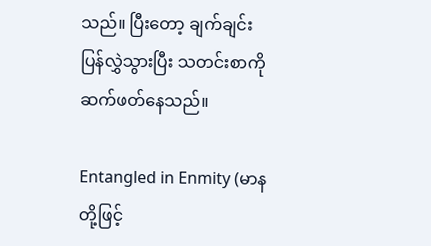သည်။ ပြီးတော့ ချက်ချင်း ပြန်လွှဲသွားပြီး သတင်းစာကို ဆက်ဖတ်နေသည်။

Entangled in Enmity (မာနတို့ဖြင့်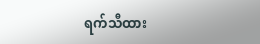ရက်သီထား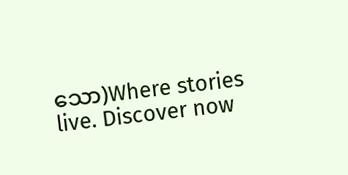သော)Where stories live. Discover now